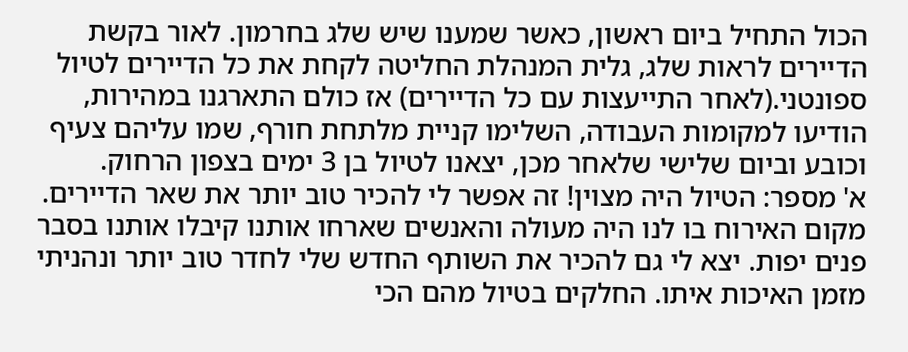הכול התחיל ביום ראשון, כאשר שמענו שיש שלג בחרמון. לאור בקשת הדיירים לראות שלג, גלית המנהלת החליטה לקחת את כל הדיירים לטיול ספונטני.(לאחר התייעצות עם כל הדיירים) אז כולם התארגנו במהירות, הודיעו למקומות העבודה, השלימו קניית מלתחת חורף, שמו עליהם צעיף וכובע וביום שלישי שלאחר מכן, יצאנו לטיול בן 3 ימים בצפון הרחוק.
א' מספר: הטיול היה מצוין! זה אפשר לי להכיר טוב יותר את שאר הדיירים. מקום האירוח בו לנו היה מעולה והאנשים שארחו אותנו קיבלו אותנו בסבר פנים יפות. יצא לי גם להכיר את השותף החדש שלי לחדר טוב יותר ונהניתי מזמן האיכות איתו. החלקים בטיול מהם הכי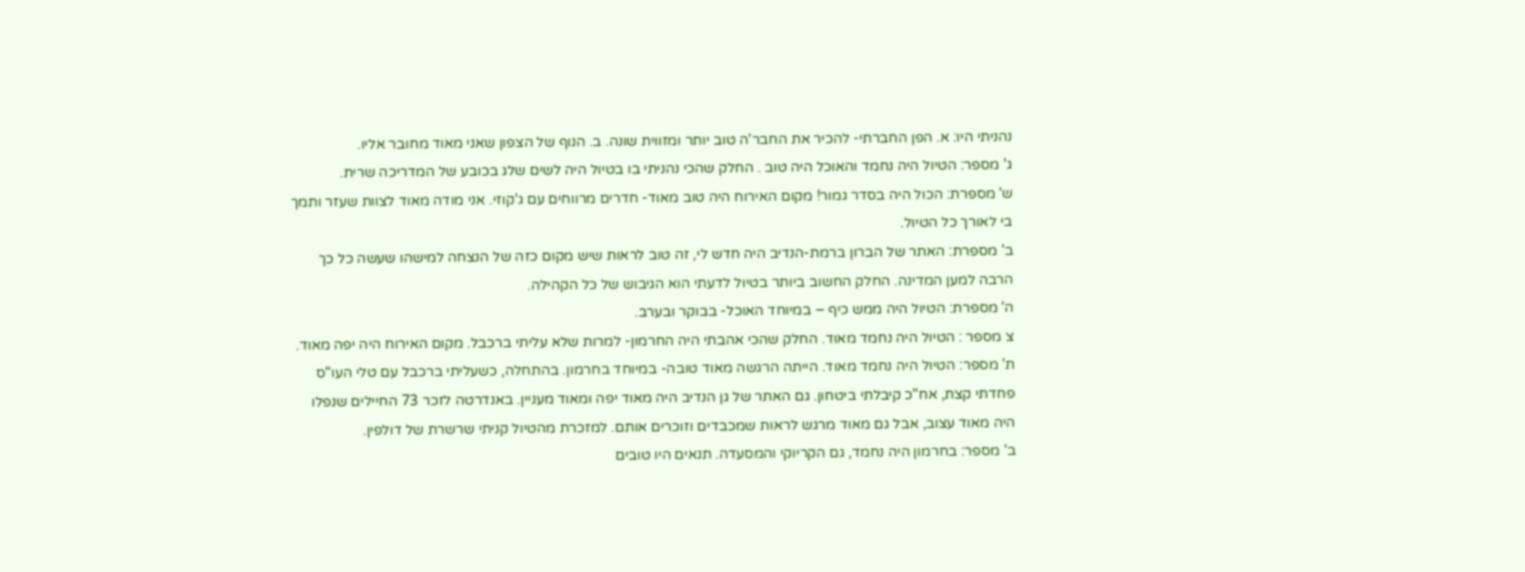נהניתי היו: א. הפן החברתי- להכיר את החבר'ה טוב יותר ומזווית שונה. ב. הנוף של הצפון שאני מאוד מחובר אליו.
ג' מספר: הטיול היה נחמד והאוכל היה טוב . החלק שהכי נהניתי בו בטיול היה לשים שלג בכובע של המדריכה שרית.
ש' מספרת: הכול היה בסדר גמור! מקום האירוח היה טוב מאוד- חדרים מרווחים עם ג'קוזי. אני מודה מאוד לצוות שעזר ותמך בי לאורך כל הטיול.
ב' מספרת: האתר של הברון ברמת-הנדיב היה חדש לי, זה טוב לראות שיש מקום כזה של הנצחה למישהו שעשה כל כך הרבה למען המדינה. החלק החשוב ביותר בטיול לדעתי הוא הגיבוש של כל הקהילה.
ה' מספרת: הטיול היה ממש כיף – במיוחד האוכל- בבוקר ובערב.
צ מספר : הטיול היה נחמד מאוד. החלק שהכי אהבתי היה החרמון- למרות שלא עליתי ברכבל. מקום האירוח היה יפה מאוד.
ת' מספר: הטיול היה נחמד מאוד. הייתה הרגשה מאוד טובה- במיוחד בחרמון. בהתחלה, כשעליתי ברכבל עם טלי העו"ס פחדתי קצת, אח"כ קיבלתי ביטחון. גם האתר של גן הנדיב היה מאוד יפה ומאוד מעניין. באנדרטה לזכר 73 החיילים שנפלו היה מאוד עצוב, אבל גם מאוד מרגש לראות שמכבדים וזוכרים אותם. למזכרת מהטיול קניתי שרשרת של דולפין.
ב' מספר: בחרמון היה נחמד, גם הקריוקי והמסעדה. תנאים היו טובים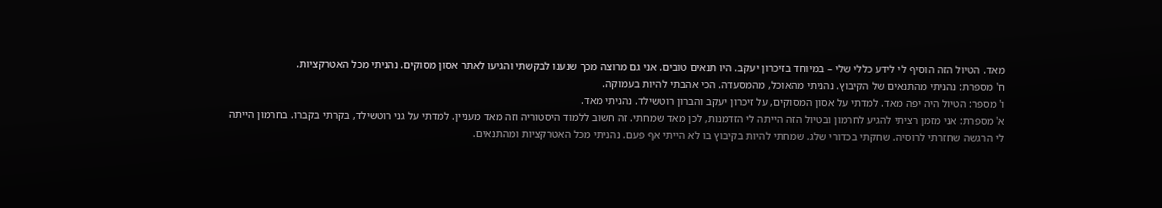מאד. הטיול הזה הוסיף לי לידע כללי שלי – במיוחד בזיכרון יעקב. היו תנאים טובים. אני גם מרוצה מכך שנענו לבקשתי והגיעו לאתר אסון מסוקים. נהניתי מכל האטרקציות.
ח' מספרת: נהניתי מהתנאים של הקיבוץ. נהניתי מהאוכל, מהמסעדה. הכי אהבתי להיות בעמוקה.
ו' מספר: הטיול היה יפה מאד. למדתי על אסון המסוקים, על זיכרון יעקב והברון רוטשילד. נהניתי מאד.
א' מספרת: אני מזמן רציתי להגיע לחרמון ובטיול הזה הייתה לי הזדמנות, לכן מאד שמחתי. זה חשוב ללמוד היסטוריה וזה מאד מעניין. למדתי על גני רוטשילד, בקרתי בקברו. בחרמון הייתה לי הרגשה שחזרתי לרוסיה. שחקתי בכדורי שלג. שמחתי להיות בקיבוץ בו לא הייתי אף פעם. נהניתי מכל האטרקציות ומהתנאים.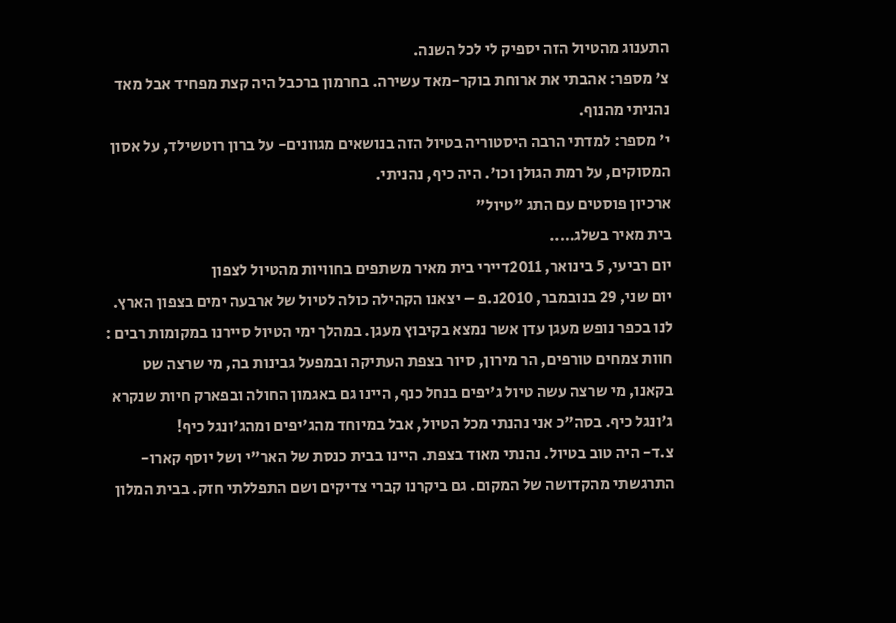התענוג מהטיול הזה יספיק לי לכל השנה.
צ' מספר: אהבתי את ארוחת בוקר-מאד עשירה. בחרמון ברכבל היה קצת מפחיד אבל מאד נהניתי מהנוף.
י' מספר: למדתי הרבה היסטוריה בטיול הזה בנושאים מגוונים- על ברון רוטשילד, על אסון המסוקים, על רמת הגולן וכו'. היה כיף, נהניתי.
ארכיון פוסטים עם התג "טיול"
בית מאיר בשלג…..
יום רביעי, 5 בינואר, 2011דיירי בית מאיר משתפים בחוויות מהטיול לצפון
יום שני, 29 בנובמבר, 2010נ.פ – יצאנו הקהילה כולה לטיול של ארבעה ימים בצפון הארץ. לנו בכפר נופש מעגן עדן אשר נמצא בקיבוץ מעגן. במהלך ימי הטיול סיירנו במקומות רבים : חוות צמחים טורפים, הר מירון, סיור בצפת העתיקה ובמפעל גבינות בה, מי שרצה שט בקאנו, מי שרצה עשה טיול ג'יפים בנחל כנף, היינו גם באגמון החולה ובפארק חיות שנקרא ג'ונגל כיף. בסה"כ אני נהנתי מכל הטיול, אבל במיוחד מהג'יפים ומהג'ונגל כיף!
צ.ד- היה טוב בטיול. נהנתי מאוד בצפת. היינו בבית כנסת של האר"י ושל יוסף קארו- התרגשתי מהקדושה של המקום. גם ביקרנו קברי צדיקים ושם התפללתי חזק. בבית המלון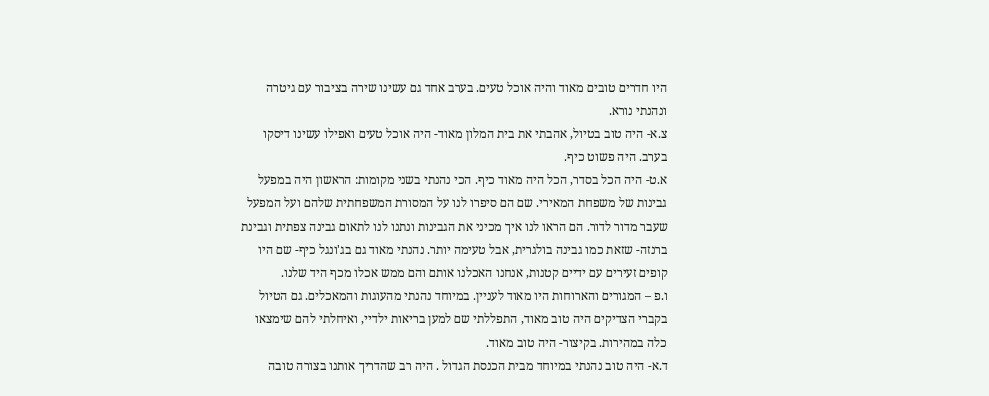היו חדרים טובים מאוד והיה אוכל טעים. בערב אחד גם עשינו שירה בציבור עם גיטרה ונהנתי נורא.
צ.א- היה טוב בטיול, אהבתי את בית המלון מאוד- היה אוכל טעים ואפילו עשינו דיסקו בערב. היה פשוט כיף.
א.ט- היה הכל בסדר, הכל היה מאוד כיף. הכי נהנתי בשני מקומות: הראשון היה במפעל גבינות של משפחת המאירי. שם הם סיפרו לנו על המסורת המשפחתית שלהם ועל המפעל שעבר מדור לדור. הם הראו לנו איך מכיני את הגבינות ונתנו לנו לתאום גבינה צפתית וגבינת ברנזה- שזאת כמו גבינה בולגרית, אבל טעימה יותר. נהנתי מאוד גם בג'ונגל כיף- שם היו קופים זעירים עם ידיים קטנות, אנחנו האכלנו אותם והם ממש אכלו מכף היד שלנו.
ו.פ – המגורים והארוחות היו מאוד לעניין. במיוחד נהנתי מהעוגות והמאכלים. גם הטיול בקברי הצדיקים היה טוב מאוד, התפללתי שם למען בריאות ילדיי, ואיחלתי להם שימצאו כלה במהירות. בקיצור- היה טוב מאוד.
ד.א- היה טוב נהנתי במיוחד מבית הכנסת הגדול . היה רב שהדריך אותנו בצורה טובה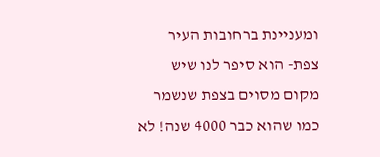ומעניינת ברחובות העיר צפת- הוא סיפר לנו שיש מקום מסוים בצפת שנשמר כמו שהוא כבר 4000 שנה! לא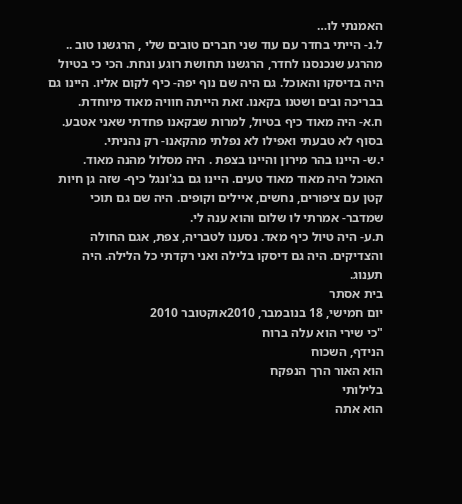האמנתי לו…
ל.נ- הייתי בחדר עם עוד שני חברים טובים שלי , הרגשנו טוב .. מהרגע שנכנסנו לחדר, הרגשנו תחושת רוגע ונחת. הכי כי בטיול היה בדיסקו והאוכל. גם היה שם נוף יפה- כיף לקום אליו. היינו גם בבריכה ובים ושטנו בקאנו. זאת הייתה חוויה מאוד מיוחדת.
ח.א- היה מאוד כיף בטיול, למרות שבקאנו פחדתי שאני אטבע. בסוף לא טבעתי ואפילו לא נפלתי מהקאנו- רק נהניתי.
י.ש- היינו בהר מירון והיינו בצפת . היה מסלול מהנה מאוד. האוכל היה מאוד מאוד טעים. היינו גם בג'ונגל כיף- שזה גן חיות קטן עם ציפורים, נחשים, איילים וקופים. היה שם גם תוכי שמדבר- אמרתי לו שלום והוא ענה לי.
ת.ע- היה טיול כיף מאד. נסענו לטבריה, צפת, אגם החולה והצדיקים. היה גם דיסקו בלילה ואני רקדתי כל הלילה. היה תענוג.
בית אסתר
יום חמישי, 18 בנובמבר, 2010אוקטובר 2010
"כי שירי הוא עלה ברוח
הנידף, השכוח
הוא האור הרך הנפקח
בלילותי
הוא אתה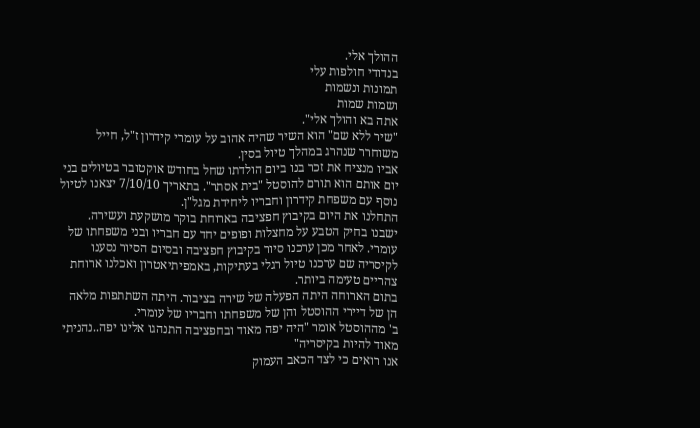ההולך אלי.
בנדודי חולפות עלי
תמונות ונשמות
ושמות שמות
אתה בא והולך אלי".
"שיר ללא שם" הוא השיר שהיה אהוב על עומרי קידרון ז"ל, חייל משוחרר שנהרג במהלך טיול בסין.
אביו מנציח את זכר בנו ביום הולדתו שחל בחודש אוקטובר בטיולים בני יום אותם הוא תורם להוסטל "בית אסתר". בתאריך 7/10/10 יצאנו לטיול נוסף עם משפחת קידרון וחבריו ליחידת מגל"ן.
התחלנו את היום בקיבוץ חפציבה בארוחת בוקר מושקעת ועשירה. ישבנו בחיק הטבע על מחצלות ופופים יחד עם חבריו ובני משפחתו של עומרי. לאחר מכן ערכנו סיור בקיבוץ חפציבה ובסיום הסיור נסענו לקיסריה שם ערכנו טיול רגלי בעתיקות, באמפיתיאטרון ואכלנו ארוחת צהריים טעימה ביותר.
בתום הארוחה היתה הפעלה של שירה בציבור. היתה השתתפות מלאה הן של דיירי ההוסטל והן של משפחתו וחבריו של עומרי.
ב' מההוסטל אומר "היה יפה מאוד ובחפציבה התנהגו אלינו יפה..נהניתי מאוד להיות בקיסריה"
אנו רואים כי לצד הכאב העמוק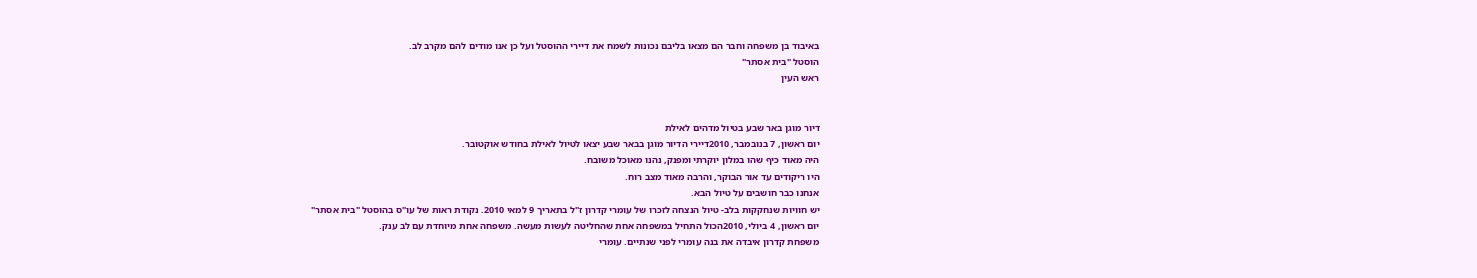באיבוד בן משפחה וחבר הם מצאו בליבם נכונות לשמח את דיירי ההוסטל ועל כן אנו מודים להם מקרב לב.
הוסטל "בית אסתר"
ראש העין


דיור מוגן באר שבע בטיול מדהים לאילת
יום ראשון, 7 בנובמבר, 2010דיירי הדיור מוגן בבאר שבע יצאו לטיול לאילת בחודש אוקטובר.
היה מאוד כיף שהו במלון יוקרתי ומפנק, נהנו מאוכל משובח.
היו ריקודים עד אור הבוקר, והרבה מאוד מצב רוח.
אנחנו כבר חושבים על טיול הבא.
יש חוויות שנחקקות בלב- טיול הנצחה לזכרו של עומרי קדרון ז"ל בתאריך 9 למאי 2010. נקודת ראות של עו"ס בהוסטל "בית אסתר"
יום ראשון, 4 ביולי, 2010הכול התחיל במשפחה אחת שהחליטה לעשות מעשה. משפחה אחת מיוחדת עם לב ענק.
משפחת קדרון איבדה את בנה עומרי לפני שנתיים. עומרי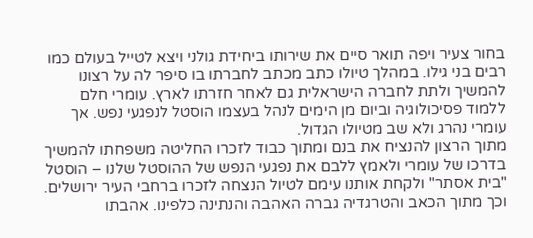בחור צעיר ויפה תואר סיים את שירותו ביחידת גולני ויצא לטייל בעולם כמו רבים בני גילו. במהלך טיולו כתב מכתב לחברתו בו סיפר לה על רצונו להמשיך ולתת לחברה הישראלית גם לאחר חזרתו לארץ. עומרי חלם ללמוד פסיכולוגיה וביום מן הימים לנהל בעצמו הוסטל לנפגעי נפש. אך עומרי נהרג ולא שב מטיולו הגדול.
מתוך הרצון להנציח את בנם ומתוך כבוד לזכרו החליטה משפחתו להמשיך בדרכו של עומרי ולאמץ ללבם את נפגעי הנפש של ההוסטל שלנו – הוסטל "בית אסתר" ולקחת אותנו עימם לטיול הנצחה לזכרו ברחבי העיר ירושלים. וכך מתוך הכאב והטרגדיה גברה האהבה והנתינה כלפינו. אהבתו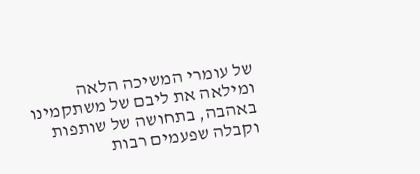של עומרי המשיכה הלאה ומילאה את ליבם של משתקמינו באהבה, בתחושה של שותפות וקבלה שפעמים רבות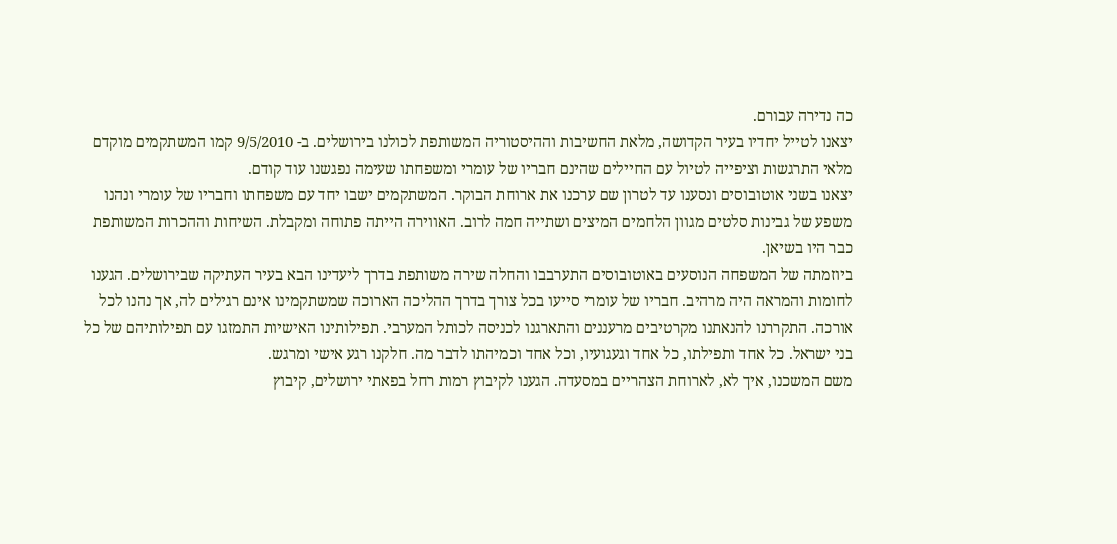כה נדירה עבורם.
יצאנו לטייל יחדיו בעיר הקדושה, מלאת החשיבות וההיסטוריה המשותפת לכולנו בירושלים. ב- 9/5/2010 קמו המשתקמים מוקדם מלאי התרגשות וציפייה לטיול עם החיילים שהינם חבריו של עומרי ומשפחתו שעימה נפגשנו עוד קודם.
יצאנו בשני אוטובוסים ונסענו עד לטרון שם ערכנו את ארוחת הבוקר. המשתקמים ישבו יחד עם משפחתו וחבריו של עומרי ונהנו משפע של גבינות סלטים מגוון הלחמים המיצים ושתייה חמה לרוב. האווירה הייתה פתוחה ומקבלת. השיחות וההכרות המשותפת כבר היו בשיאן.
ביוזמתה של המשפחה הנוסעים באוטובוסים התערבבו והחלה שירה משותפת בדרך ליעדינו הבא בעיר העתיקה שבירושלים. הגענו לחומות והמראה היה מרהיב. חבריו של עומרי סייעו בכל צורך בדרך ההליכה הארוכה שמשתקמינו אינם רגילים לה, אך נהנו לכל אורכה. התקררנו להנאתנו מקרטיבים מרעננים והתארגנו לכניסה לכותל המערבי. תפילותינו האישיות התמזגו עם תפילותיהם של כל בני ישראל. כל אחד ותפילתו, כל אחד וגעגועיו, וכל אחד וכמיהתו לדבר מה. חלקנו רגע אישי ומרגש.
משם המשכנו, איך לא, לארוחת הצהריים במסעדה. הגענו לקיבוץ רמות רחל בפאתי ירושלים, קיבוץ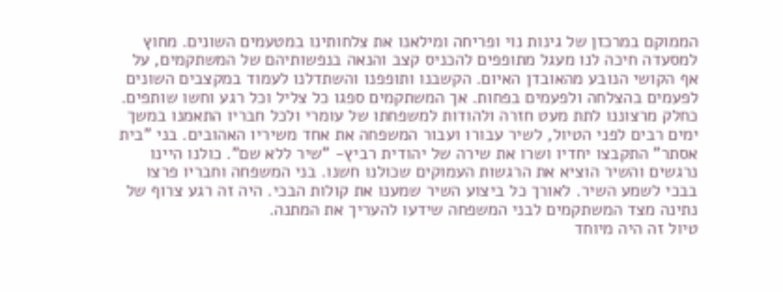הממוקם במרכזן של גינות נוי ופריחה ומילאנו את צלחותינו במטעמים השונים. מחוץ למסעדה חיכה לנו מעגל מתופפים להכניס קצב והנאה בנפשותיהם של המשתקמים, על אף הקושי הנובע מהאובדן האיום. הקשבנו ותופפנו והשתדלנו לעמוד במקצבים השונים לפעמים בהצלחה ולפעמים בפחות. אך המשתקמים ספגו כל צליל וכל רגע וחשו שותפים.
כחלק מרצוננו לתת מעט חזרה ולהודות למשפחתו של עומרי ולכל חבריו התאמנו במשך ימים רבים לפני הטיול, לשיר עבורו ועבור המשפחה את אחד משיריו האהובים. בני "בית אסתר" התקבצו יחדיו ושרו את שירה של יהודית רביץ- "שיר ללא שם". כולנו היינו נרגשים והשיר הוציא את הרגשות העמוקים שכולנו חשנו. בני המשפחה וחבריו פרצו בבכי לשמע השיר. לאורך כל ביצוע השיר שמענו את קולות הבכי. היה זה רגע צרוף של נתינה מצד המשתקמים לבני המשפחה שידעו להעריך את המתנה.
טיול זה היה מיוחד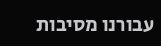עבורנו מסיבות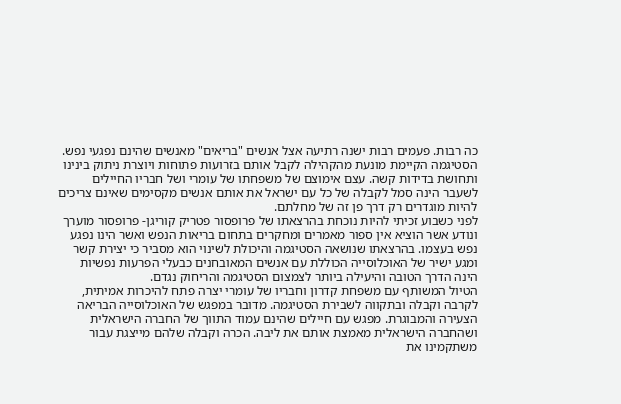כה רבות. פעמים רבות ישנה רתיעה אצל אנשים "בריאים" מאנשים שהינם נפגעי נפש. הסטיגמה הקיימת מונעת מהקהילה לקבל אותם בזרועות פתוחות ויוצרת ניתוק בינינו ותחושת בדידות קשה. עצם אימוצם של משפחתו של עומרי ושל חבריו החיילים לשעבר הינה סמל לקבלה של כל עם ישראל את אותם אנשים מקסימים שאינם צריכים להיות מוגדרים רק דרך פן זה של מחלתם.
לפני כשבוע זכיתי להיות נוכחת בהרצאתו של פרופסור פטריק קוריגן- פרופסור מוערך ונודע אשר הוציא אין ספור מאמרים ומחקרים בתחום בריאות הנפש ואשר הינו נפגע נפש בעצמו. בהרצאתו שנושאה הסטיגמה והיכולת לשינוי הוא מסביר כי יצירת קשר ומגע ישיר של האוכלוסייה הכוללת עם אנשים המאובחנים כבעלי הפרעות נפשיות הינה הדרך הטובה והיעילה ביותר לצמצום הסטיגמה והריחוק נגדם.
הטיול המשותף עם משפחת קדרון וחבריו של עומרי יצרה פתח להיכרות אמיתית, לקרבה וקבלה ובתקווה לשבירת הסטיגמה. מדובר במפגש של האוכלוסייה הבריאה הצעירה והמבוגרת. מפגש עם חיילים שהינם עמוד התווך של החברה הישראלית ושהחברה הישראלית מאמצת אותם את ליבה. הכרה וקבלה שלהם מייצגת עבור משתקמינו את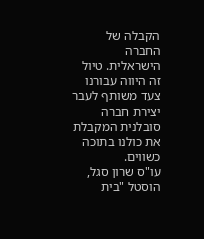הקבלה של החברה הישראלית. טיול זה היווה עבורנו צעד משותף לעבר יצירת חברה סובלנית המקבלת את כולנו בתוכה כשווים.
עו"ס שרון סגל,
הוסטל "בית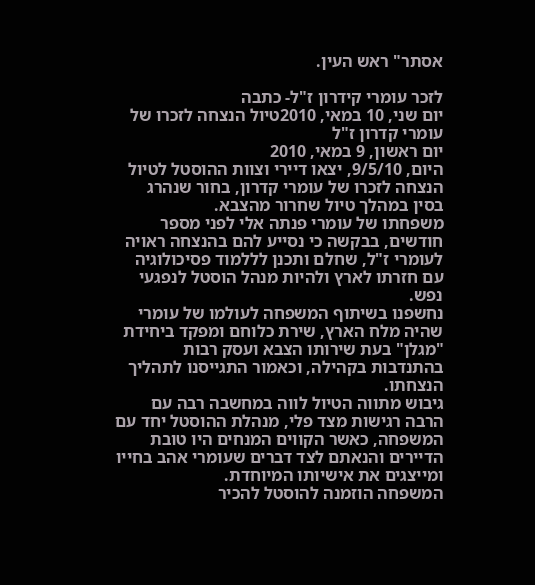אסתר" ראש העין.

לזכר עומרי קידרון ז"ל- כתבה
יום שני, 10 במאי, 2010טיול הנצחה לזכרו של עומרי קדרון ז"ל
יום ראשון, 9 במאי, 2010
היום, 9/5/10, יצאו דיירי וצוות ההוסטל לטיול הנצחה לזכרו של עומרי קדרון, בחור שנהרג בסין במהלך טיול שחרור מהצבא.
משפחתו של עומרי פנתה אלי לפני מספר חודשים, בבקשה כי נסייע להם בהנצחה ראויה לעומרי ז"ל, שחלם ותכנן לללמוד פסיכולוגיה עם חזרתו לארץ ולהיות מנהל הוסטל לנפגעי נפש.
נחשפנו בשיתוף המשפחה לעולמו של עומרי שהיה מלח הארץ, שירת כלוחם ומפקד ביחידת "מגלן" בעת שירותו הצבא ועסק רבות בהתנדבות בקהילה, וכאמור התגייסנו לתהליך הנצחתו.
גיבוש מתווה הטיול לווה במחשבה רבה עם הרבה רגישות מצד פלי, מנהלת ההוסטל יחד עם המשפחה, כאשר הקווים המנחים היו טובת הדיירים והנאתם לצד דברים שעומרי אהב בחייו ומייצגים את אישיותו המיוחדת.
המשפחה הוזמנה להוסטל להכיר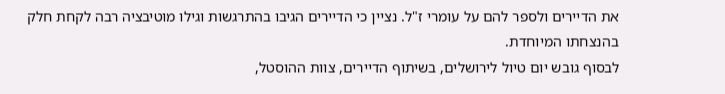את הדיירים ולספר להם על עומרי ז"ל. נציין כי הדיירים הגיבו בהתרגשות וגילו מוטיבציה רבה לקחת חלק בהנצחתו המיוחדת.
לבסוף גובש יום טיול לירושלים, בשיתוף הדיירים, צוות ההוסטל,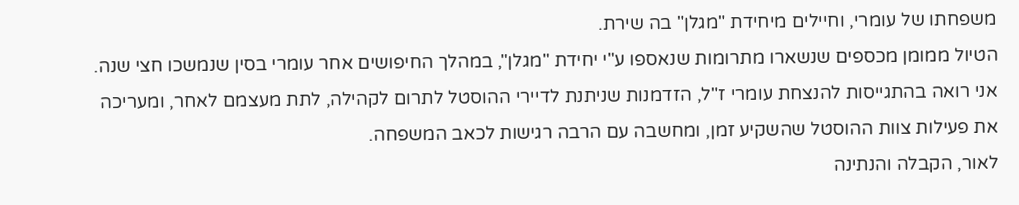משפחתו של עומרי, וחיילים מיחידת "מגלן" בה שירת.
הטיול ממומן מכספים שנשארו מתרומות שנאספו ע"י יחידת "מגלן", במהלך החיפושים אחר עומרי בסין שנמשכו חצי שנה.
אני רואה בהתגייסות להנצחת עומרי ז"ל, הזדמנות שניתנת לדיירי ההוסטל לתרום לקהילה, לתת מעצמם לאחר, ומעריכה את פעילות צוות ההוסטל שהשקיע זמן, ומחשבה עם הרבה רגישות לכאב המשפחה.
לאור, הקבלה והנתינה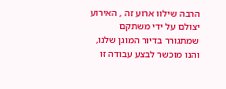הרבה שילוו ארוע זה , האירוע יצולם על ידי משתקם שמתגורר בדיור המוגן שלנו, והנו מוכשר לבצע עבודה זו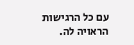עם כל הרגישות הראויה לה.